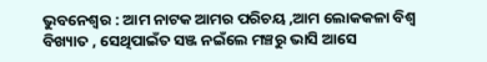ଭୁବନେଶ୍ୱର : ଆମ ନାଟକ ଆମର ପରିଚୟ ,ଆମ ଲୋକକଳା ବିଶ୍ୱ ବିଖ୍ୟାତ , ସେଥିପାଇଁତ ସଞ୍ଜ ନଇଁଲେ ମଞ୍ଚରୁ ଭାସି ଆସେ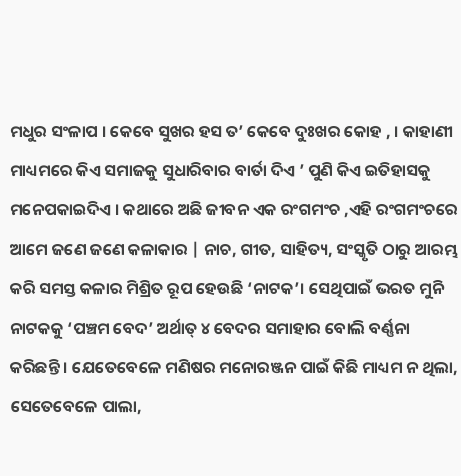ମଧୁର ସଂଳାପ । କେବେ ସୁଖର ହସ ତ’ କେବେ ଦୁଃଖର କୋହ , । କାହାଣୀ ମାଧ୍ୟମରେ କିଏ ସମାଜକୁ ସୁଧାରିବାର ବାର୍ତା ଦିଏ ’ ପୁଣି କିଏ ଇତିହାସକୁ ମନେପକାଇଦିଏ । କଥାରେ ଅଛି ଜୀବନ ଏକ ରଂଗମଂଚ ,ଏହି ରଂଗମଂଚରେ ଆମେ ଜଣେ ଜଣେ କଳାକାର | ନାଚ, ଗୀତ, ସାହିତ୍ୟ, ସଂସ୍କୃତି ଠାରୁ ଆରମ୍ଭ କରି ସମସ୍ତ କଳାର ମିଶ୍ରିତ ରୂପ ହେଉଛି ‘ନାଟକ’। ସେଥିପାଇଁ ଭରତ ମୁନି ନାଟକକୁ ‘ପଞ୍ଚମ ବେଦ’ ଅର୍ଥାତ୍ ୪ ବେଦର ସମାହାର ବୋଲି ବର୍ଣ୍ଣନା କରିଛନ୍ତି । ଯେତେବେଳେ ମଣିଷର ମନୋରଞ୍ଜନ ପାଇଁ କିଛି ମାଧ୍ୟମ ନ ଥିଲା, ସେତେବେଳେ ପାଲା,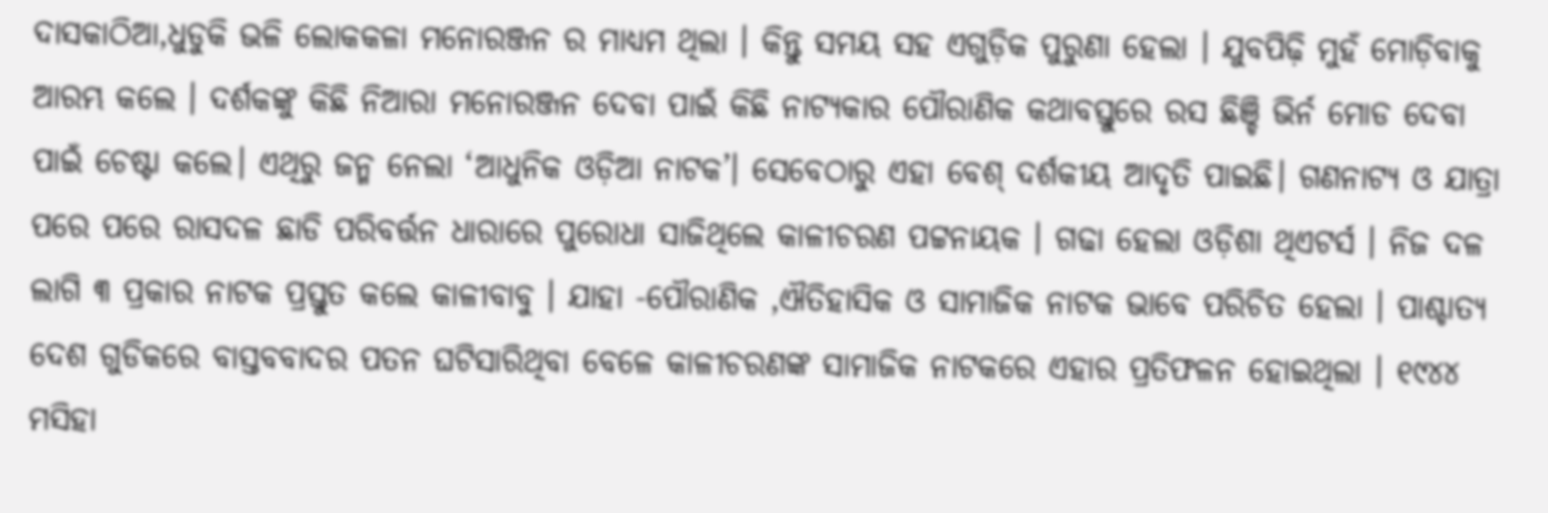ଦାସକାଠିଆ,ଧୁଡୁକି ଭଳି ଲୋକକଳା ମନୋରଞ୍ଜନ ର ମାଧ୍ୟମ ଥିଲା । କିନ୍ତୁ ସମୟ ସହ ଏଗୁଡ଼ିକ ପୁରୁଣା ହେଲା । ଯୁବପିଢ଼ି ମୁହଁ ମୋଡ଼ିବାକୁ ଆରମ୍ଭ କଲେ । ଦର୍ଶକଙ୍କୁ କିଛି ନିଆରା ମନୋରଞ୍ଜନ ଦେବା ପାଇଁ କିଛି ନାଟ୍ୟକାର ପୌରାଣିକ କଥାବସ୍ତୁରେ ରସ ଛିଞ୍ଚି ଭିର୍ନ ମୋଡ ଦେବା ପାଇଁ ଚେଷ୍ଟା କଲେ। ଏଥିରୁ ଜନ୍ମ ନେଲା ‘ଆଧୁନିକ ଓଡ଼ିଆ ନାଟକ’। ସେବେଠାରୁ ଏହା ବେଶ୍ ଦର୍ଶକୀୟ ଆଦୃତି ପାଇଛି। ଗଣନାଟ୍ୟ ଓ ଯାତ୍ରା ପରେ ପରେ ରାସଦଳ ଛାଡି ପରିବର୍ତ୍ତନ ଧାରାରେ ପୁରୋଧା ସାଜିଥିଲେ କାଳୀଚରଣ ପଟ୍ଟନାୟକ । ଗଢା ହେଲା ଓଡ଼ିଶା ଥିଏଟର୍ସ । ନିଜ ଦଳ ଲାଗି ୩ ପ୍ରକାର ନାଟକ ପ୍ରସ୍ତୁତ କଲେ କାଳୀବାବୁ । ଯାହା -ପୌରାଣିକ ,ଐତିହାସିକ ଓ ସାମାଜିକ ନାଟକ ଭାବେ ପରିଚିତ ହେଲା । ପାଶ୍ଚାତ୍ୟ ଦେଶ ଗୁଡିକରେ ବାସ୍ତବବାଦର ପତନ ଘଟିସାରିଥିବା ବେଳେ କାଳୀଚରଣଙ୍କ ସାମାଜିକ ନାଟକରେ ଏହାର ପ୍ରତିଫଳନ ହୋଇଥିଲା । ୧୯୪୪ ମସିହା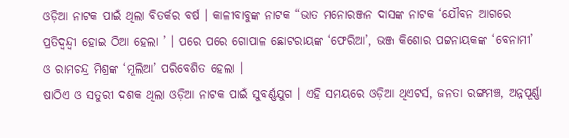ଓଡ଼ିଆ ନାଟକ ପାଇଁ ଥିଲା ବିତର୍କର ବର୍ଷ । କାଳୀବାବୁଙ୍କ ନାଟକ “ଭାତ ମନୋରଞ୍ଜନ ଦାସଙ୍କ ନାଟକ ‘ଯୌବନ ଆଗରେ ପ୍ରତିଦ୍ୱନ୍ଦ୍ୱୀ ହୋଇ ଠିଆ ହେଲା ’ । ପରେ ପରେ ଗୋପାଳ ଛୋଟରାୟଙ୍କ ‘ଫେରିଆ’, ଭଞ୍ଜ କିଶୋର ପଟ୍ଟନାୟକଙ୍କ ‘ବେନାମୀ’ ଓ ରାମଚନ୍ଦ୍ର ମିଶ୍ରଙ୍କ ‘ମୂଲିଆ’ ପରିବେଶିତ ହେଲା ।
ଷାଠିଏ ଓ ସତୁରୀ ଦଶକ ଥିଲା ଓଡ଼ିଆ ନାଟକ ପାଇଁ ସୁବର୍ଣ୍ଣଯୁଗ । ଏହି ସମୟରେ ଓଡ଼ିଆ ଥିଏଟର୍ସ, ଜନତା ରଙ୍ଗମଞ୍ଚ, ଅନ୍ନପୂର୍ଣ୍ଣା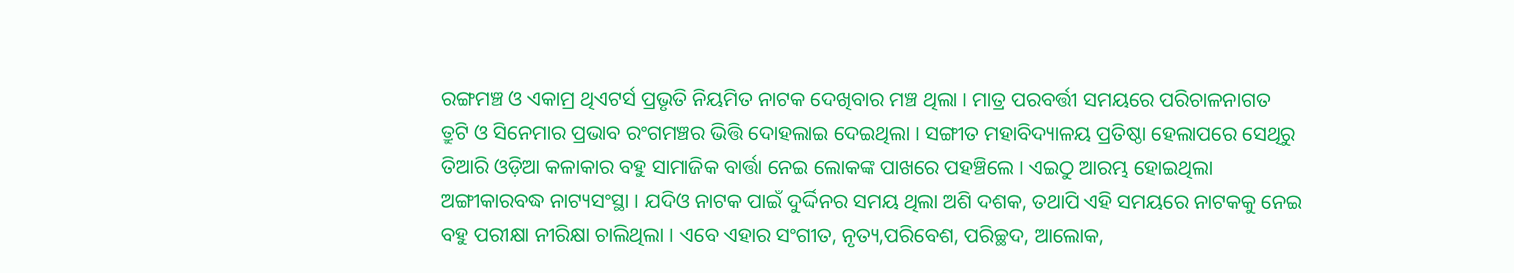ରଙ୍ଗମଞ୍ଚ ଓ ଏକାମ୍ର ଥିଏଟର୍ସ ପ୍ରଭୃତି ନିୟମିତ ନାଟକ ଦେଖିବାର ମଞ୍ଚ ଥିଲା । ମାତ୍ର ପରବର୍ତ୍ତୀ ସମୟରେ ପରିଚାଳନାଗତ ତ୍ରୁଟି ଓ ସିନେମାର ପ୍ରଭାବ ରଂଗମଞ୍ଚର ଭିତ୍ତି ଦୋହଲାଇ ଦେଇଥିଲା । ସଙ୍ଗୀତ ମହାବିଦ୍ୟାଳୟ ପ୍ରତିଷ୍ଠା ହେଲାପରେ ସେଥିରୁ ତିଆରି ଓଡ଼ିଆ କଳାକାର ବହୁ ସାମାଜିକ ବାର୍ତ୍ତା ନେଇ ଲୋକଙ୍କ ପାଖରେ ପହଞ୍ଚିଲେ । ଏଇଠୁ ଆରମ୍ଭ ହୋଇଥିଲା ଅଙ୍ଗୀକାରବଦ୍ଧ ନାଟ୍ୟସଂସ୍ଥା । ଯଦିଓ ନାଟକ ପାଇଁ ଦୁର୍ଦ୍ଦିନର ସମୟ ଥିଲା ଅଶି ଦଶକ, ତଥାପି ଏହି ସମୟରେ ନାଟକକୁ ନେଇ ବହୁ ପରୀକ୍ଷା ନୀରିକ୍ଷା ଚାଲିଥିଲା । ଏବେ ଏହାର ସଂଗୀତ, ନୃତ୍ୟ,ପରିବେଶ, ପରିଚ୍ଛଦ, ଆଲୋକ,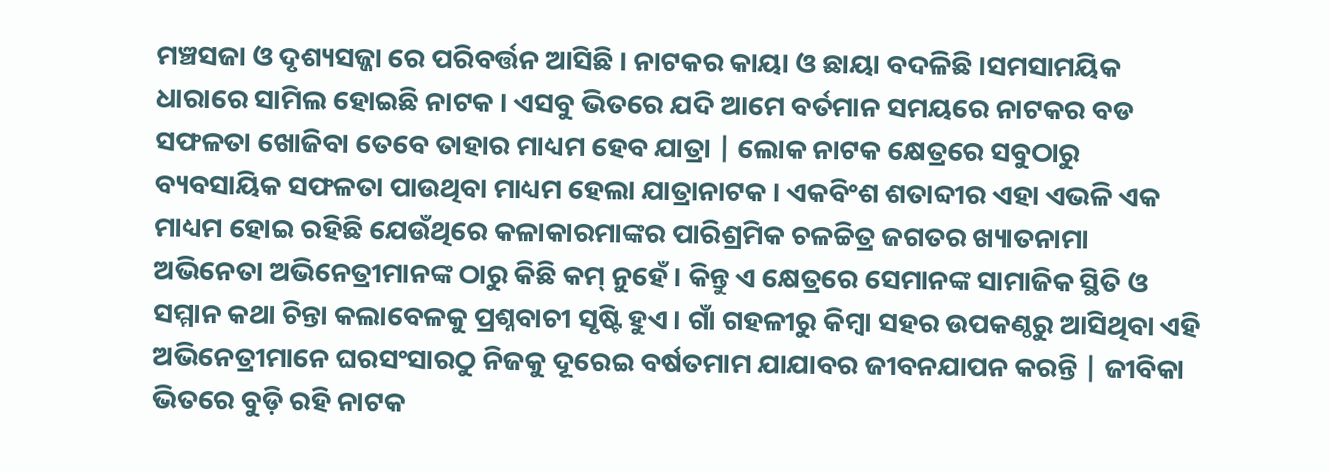ମଞ୍ଚସଜା ଓ ଦୃଶ୍ୟସଜ୍ଜା ରେ ପରିବର୍ତ୍ତନ ଆସିଛି । ନାଟକର କାୟା ଓ ଛାୟା ବଦଳିଛି ।ସମସାମୟିକ ଧାରାରେ ସାମିଲ ହୋଇଛି ନାଟକ । ଏସବୁ ଭିତରେ ଯଦି ଆମେ ବର୍ତମାନ ସମୟରେ ନାଟକର ବଡ ସଫଳତା ଖୋଜିବା ତେବେ ତାହାର ମାଧ୍ୟମ ହେବ ଯାତ୍ରା | ଲୋକ ନାଟକ କ୍ଷେତ୍ରରେ ସବୁଠାରୁ ବ୍ୟବସାୟିକ ସଫଳତା ପାଉଥିବା ମାଧ୍ୟମ ହେଲା ଯାତ୍ରାନାଟକ । ଏକବିଂଶ ଶତାବ୍ଦୀର ଏହା ଏଭଳି ଏକ ମାଧ୍ୟମ ହୋଇ ରହିଛି ଯେଉଁଥିରେ କଳାକାରମାଙ୍କର ପାରିଶ୍ରମିକ ଚଳଚ୍ଚିତ୍ର ଜଗତର ଖ୍ୟାତନାମା ଅଭିନେତା ଅଭିନେତ୍ରୀମାନଙ୍କ ଠାରୁ କିଛି କମ୍ ନୁହେଁ । କିନ୍ତୁ ଏ କ୍ଷେତ୍ରରେ ସେମାନଙ୍କ ସାମାଜିକ ସ୍ଥିତି ଓ ସମ୍ମାନ କଥା ଚିନ୍ତା କଲାବେଳକୁ ପ୍ରଶ୍ନବାଚୀ ସୃଷ୍ଟି ହୁଏ । ଗାଁ ଗହଳୀରୁ କିମ୍ବା ସହର ଉପକଣ୍ଠରୁ ଆସିଥିବା ଏହି ଅଭିନେତ୍ରୀମାନେ ଘରସଂସାରଠୁ ନିଜକୁ ଦୂରେଇ ବର୍ଷତମାମ ଯାଯାବର ଜୀବନଯାପନ କରନ୍ତି | ଜୀବିକା ଭିତରେ ବୁଡ଼ି ରହି ନାଟକ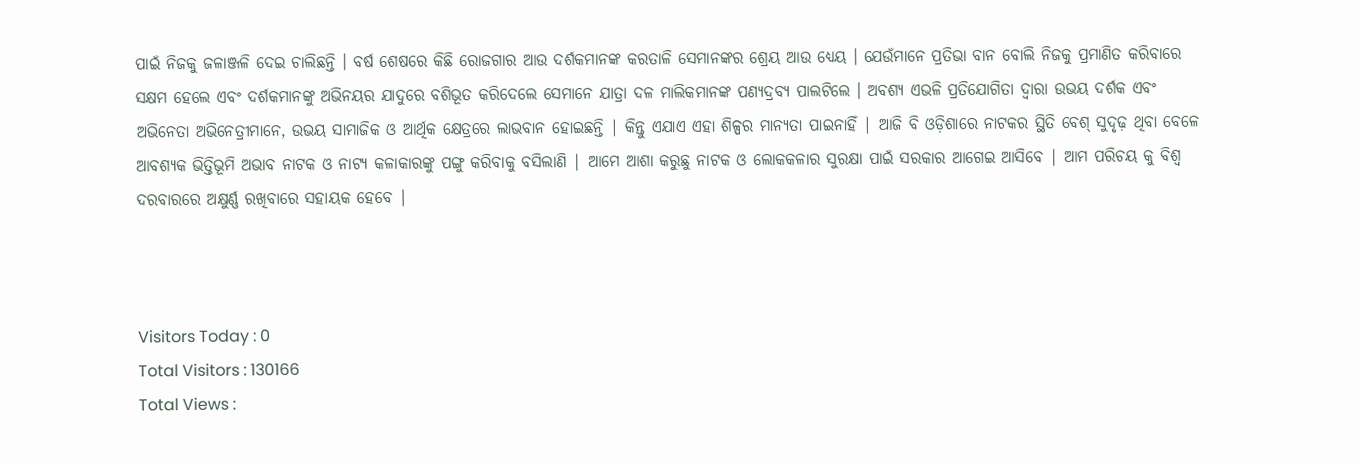ପାଇଁ ନିଜକୁ ଜଳାଞ୍ଜଳି ଦେଇ ଚାଲିଛନ୍ତି । ବର୍ଷ ଶେଷରେ କିଛି ରୋଜଗାର ଆଉ ଦର୍ଶକମାନଙ୍କ କରତାଳି ସେମାନଙ୍କର ଶ୍ରେୟ ଆଉ ଧ୍ୟେୟ । ଯେଉଁମାନେ ପ୍ରତିଭା ବାନ ବୋଲି ନିଜକୁ ପ୍ରମାଣିତ କରିବାରେ ସକ୍ଷମ ହେଲେ ଏବଂ ଦର୍ଶକମାନଙ୍କୁ ଅଭିନୟର ଯାଦୁରେ ବଶିଭୂତ କରିଦେଲେ ସେମାନେ ଯାତ୍ରା ଦଳ ମାଲିକମାନଙ୍କ ପଣ୍ୟଦ୍ରବ୍ୟ ପାଲଟିଲେ । ଅବଶ୍ୟ ଏଭଳି ପ୍ରତିଯୋଗିତା ଦ୍ୱାରା ଉଭୟ ଦର୍ଶକ ଏବଂ ଅଭିନେତା ଅଭିନେତ୍ରୀମାନେ, ଉଭୟ ସାମାଜିକ ଓ ଆର୍ଥିକ କ୍ଷେତ୍ରରେ ଲାଭବାନ ହୋଇଛନ୍ତି | କିନ୍ତୁ ଏଯାଏ ଏହା ଶିଳ୍ପର ମାନ୍ୟତା ପାଇନାହିଁ | ଆଜି ବି ଓଡ଼ିଶାରେ ନାଟକର ସ୍ଥିତି ବେଶ୍ ସୁଦୃଢ଼ ଥିବା ବେଳେ ଆବଶ୍ୟକ ଭିତ୍ତିଭୂମି ଅଭାବ ନାଟକ ଓ ନାଟ୍ୟ କଳାକାରଙ୍କୁ ପଙ୍ଗୁ କରିବାକୁ ବସିଲାଣି | ଆମେ ଆଶା କରୁଛୁ ନାଟକ ଓ ଲୋକକଳାର ସୁରକ୍ଷା ପାଇଁ ସରକାର ଆଗେଇ ଆସିବେ | ଆମ ପରିଚୟ କୁ ବିଶ୍ୱ ଦରବାରରେ ଅକ୍ଷୁର୍ଣ୍ଣ ରଖିବାରେ ସହାୟକ ହେବେ |



Visitors Today : 0
Total Visitors : 130166
Total Views :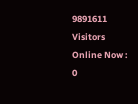9891611
Visitors Online Now : 0